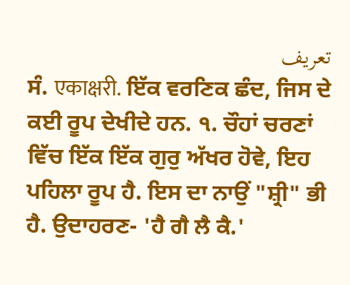تعریف
ਸੰ. एकाक्षरी. ਇੱਕ ਵਰਣਿਕ ਛੰਦ, ਜਿਸ ਦੇ ਕਈ ਰੂਪ ਦੇਖੀਦੇ ਹਨ. ੧. ਚੌਹਾਂ ਚਰਣਾਂ ਵਿੱਚ ਇੱਕ ਇੱਕ ਗੁਰੁ ਅੱਖਰ ਹੋਵੇ, ਇਹ ਪਹਿਲਾ ਰੂਪ ਹੈ. ਇਸ ਦਾ ਨਾਉਂ "ਸ਼੍ਰੀ" ਭੀ ਹੈ. ਉਦਾਹਰਣ- 'ਹੈ ਗੈ ਲੈ ਕੈ.'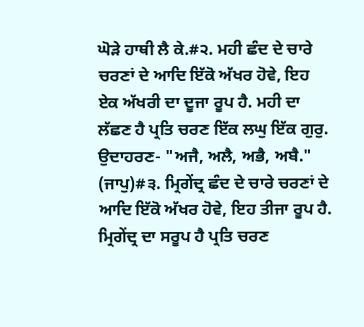ਘੋੜੇ ਹਾਥੀ ਲੈ ਕੇ.#੨. ਮਹੀ ਛੰਦ ਦੇ ਚਾਰੇ ਚਰਣਾਂ ਦੇ ਆਦਿ ਇੱਕੋ ਅੱਖਰ ਹੋਵੇ, ਇਹ ਏਕ ਅੱਖਰੀ ਦਾ ਦੂਜਾ ਰੂਪ ਹੈ. ਮਹੀ ਦਾ ਲੱਛਣ ਹੈ ਪ੍ਰਤਿ ਚਰਣ ਇੱਕ ਲਘੁ ਇੱਕ ਗੁਰੁ. ਉਦਾਹਰਣ- "ਅਜੈ, ਅਲੈ, ਅਭੈ, ਅਬੈ." (ਜਾਪੁ)#੩. ਮ੍ਰਿਗੇਂਦ੍ਰ ਛੰਦ ਦੇ ਚਾਰੇ ਚਰਣਾਂ ਦੇ ਆਦਿ ਇੱਕੋ ਅੱਖਰ ਹੋਵੇ, ਇਹ ਤੀਜਾ ਰੂਪ ਹੈ. ਮ੍ਰਿਗੇਂਦ੍ਰ ਦਾ ਸਰੂਪ ਹੈ ਪ੍ਰਤਿ ਚਰਣ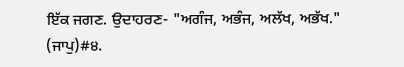ਇੱਕ ਜਗਣ. ਉਦਾਹਰਣ- "ਅਗੰਜ, ਅਭੰਜ, ਅਲੱਖ, ਅਭੱਖ." (ਜਾਪੁ)#੪.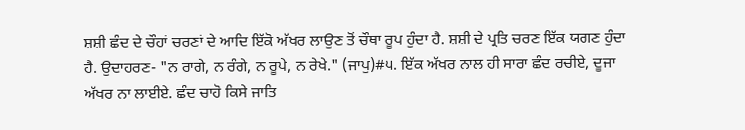ਸ਼ਸ਼ੀ ਛੰਦ ਦੇ ਚੌਹਾਂ ਚਰਣਾਂ ਦੇ ਆਦਿ ਇੱਕੋ ਅੱਖਰ ਲਾਉਣ ਤੋਂ ਚੌਥਾ ਰੂਪ ਹੁੰਦਾ ਹੈ. ਸ਼ਸ਼ੀ ਦੇ ਪ੍ਰਤਿ ਚਰਣ ਇੱਕ ਯਗਣ ਹੁੰਦਾ ਹੈ. ਉਦਾਹਰਣ- "ਨ ਰਾਗੇ, ਨ ਰੰਗੇ, ਨ ਰੂਪੇ, ਨ ਰੇਖੇ." (ਜਾਪੁ)#੫. ਇੱਕ ਅੱਖਰ ਨਾਲ ਹੀ ਸਾਰਾ ਛੰਦ ਰਚੀਏ, ਦੂਜਾ ਅੱਖਰ ਨਾ ਲਾਈਏ. ਛੰਦ ਚਾਹੋ ਕਿਸੇ ਜਾਤਿ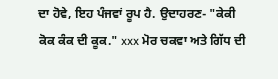ਦਾ ਹੋਵੇ, ਇਹ ਪੰਜਵਾਂ ਰੂਪ ਹੈ. ਉਦਾਹਰਣ- "ਕੇਕੀ ਕੋਕ ਕੰਕ ਦੀ ਕੂਕ." xxx ਮੋਰ ਚਕਵਾ ਅਤੇ ਗਿੱਧ ਦੀ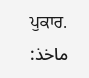ਪੁਕਾਰ.
ماخذ: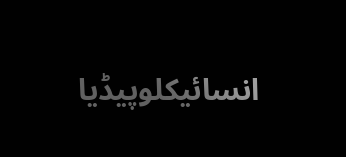انسائیکلوپیڈیا